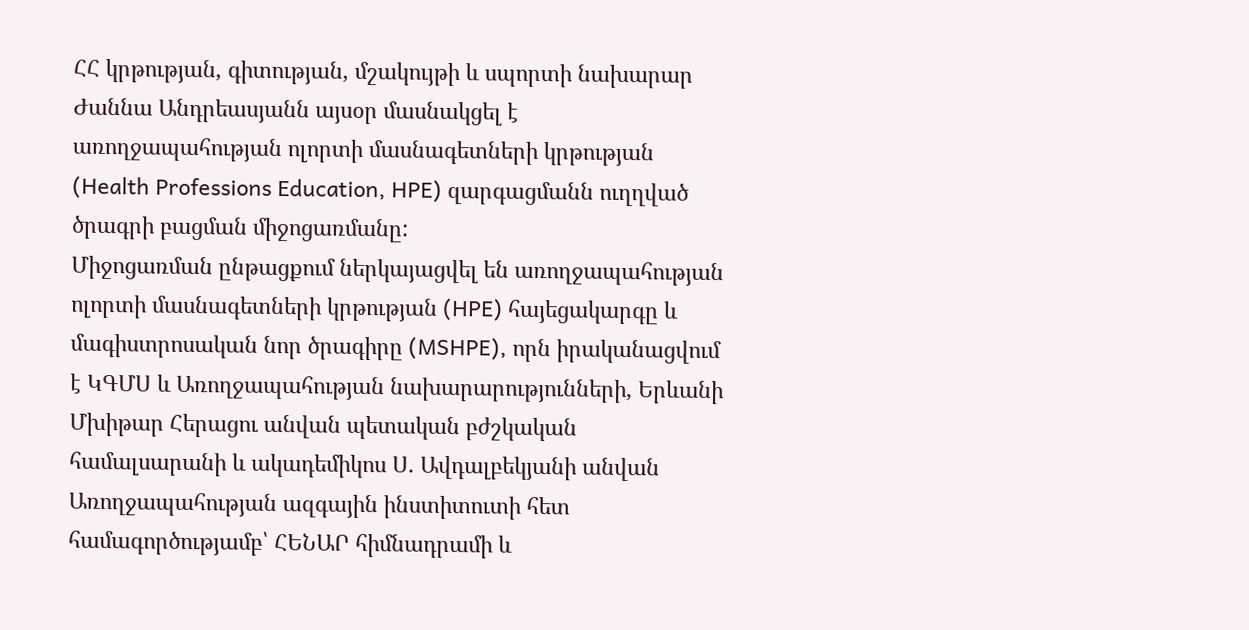ՀՀ կրթության, գիտության, մշակույթի և սպորտի նախարար Ժաննա Անդրեասյանն այսօր մասնակցել է առողջապահության ոլորտի մասնագետների կրթության (Health Professions Education, HPE) զարգացմանն ուղղված ծրագրի բացման միջոցառմանը:
Միջոցառման ընթացքում ներկայացվել են առողջապահության ոլորտի մասնագետների կրթության (HPE) հայեցակարգը և մագիստրոսական նոր ծրագիրը (MSHPE), որն իրականացվում է ԿԳՄՍ և Առողջապահության նախարարությունների, Երևանի Մխիթար Հերացու անվան պետական բժշկական համալսարանի և ակադեմիկոս Ս. Ավդալբեկյանի անվան Առողջապահության ազգային ինստիտուտի հետ համագործությամբ՝ ՀԵՆԱՐ հիմնադրամի և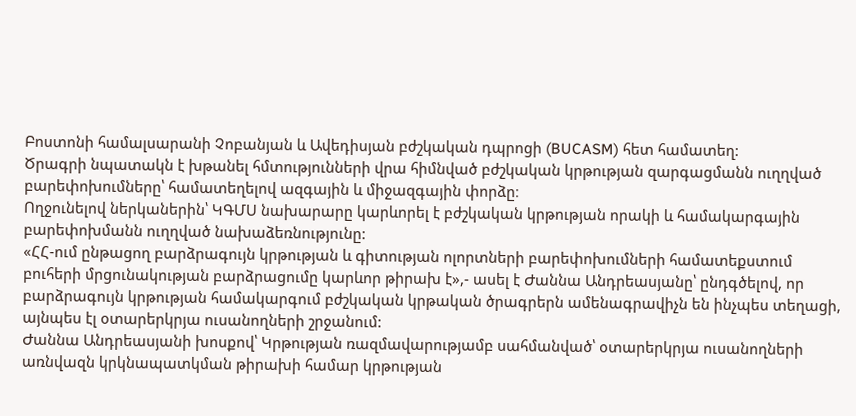Բոստոնի համալսարանի Չոբանյան և Ավեդիսյան բժշկական դպրոցի (BUCASM) հետ համատեղ:
Ծրագրի նպատակն է խթանել հմտությունների վրա հիմնված բժշկական կրթության զարգացմանն ուղղված բարեփոխումները՝ համատեղելով ազգային և միջազգային փորձը։
Ողջունելով ներկաներին՝ ԿԳՄՍ նախարարը կարևորել է բժշկական կրթության որակի և համակարգային բարեփոխմանն ուղղված նախաձեռնությունը:
«ՀՀ-ում ընթացող բարձրագույն կրթության և գիտության ոլորտների բարեփոխումների համատեքստում բուհերի մրցունակության բարձրացումը կարևոր թիրախ է»,- ասել է Ժաննա Անդրեասյանը՝ ընդգծելով, որ բարձրագույն կրթության համակարգում բժշկական կրթական ծրագրերն ամենագրավիչն են ինչպես տեղացի, այնպես էլ օտարերկրյա ուսանողների շրջանում:
Ժաննա Անդրեասյանի խոսքով՝ Կրթության ռազմավարությամբ սահմանված՝ օտարերկրյա ուսանողների առնվազն կրկնապատկման թիրախի համար կրթության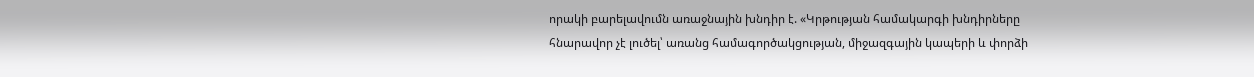որակի բարելավումն առաջնային խնդիր է. «Կրթության համակարգի խնդիրները հնարավոր չէ լուծել՝ առանց համագործակցության, միջազգային կապերի և փորձի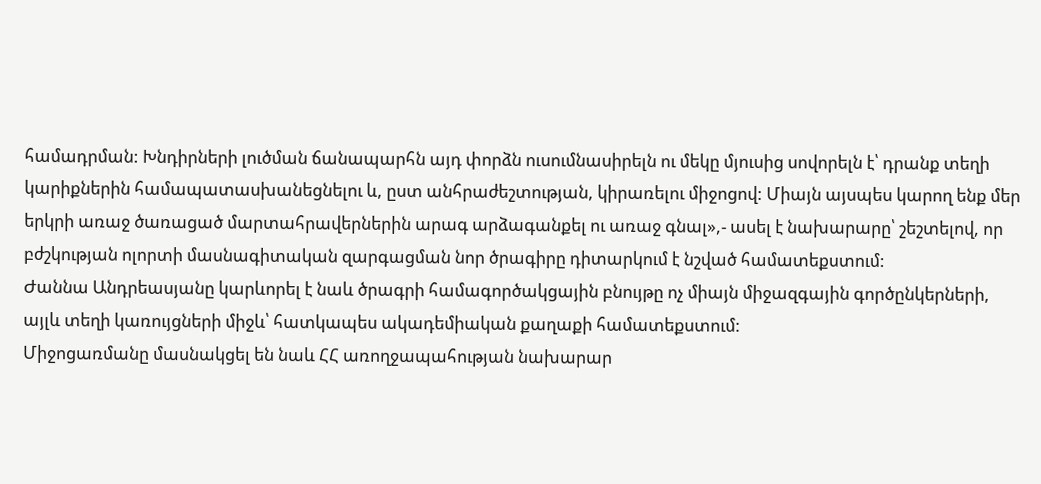համադրման: Խնդիրների լուծման ճանապարհն այդ փորձն ուսումնասիրելն ու մեկը մյուսից սովորելն է՝ դրանք տեղի կարիքներին համապատասխանեցնելու և, ըստ անհրաժեշտության, կիրառելու միջոցով: Միայն այսպես կարող ենք մեր երկրի առաջ ծառացած մարտահրավերներին արագ արձագանքել ու առաջ գնալ»,- ասել է նախարարը՝ շեշտելով, որ բժշկության ոլորտի մասնագիտական զարգացման նոր ծրագիրը դիտարկում է նշված համատեքստում:
Ժաննա Անդրեասյանը կարևորել է նաև ծրագրի համագործակցային բնույթը ոչ միայն միջազգային գործընկերների, այլև տեղի կառույցների միջև՝ հատկապես ակադեմիական քաղաքի համատեքստում:
Միջոցառմանը մասնակցել են նաև ՀՀ առողջապահության նախարար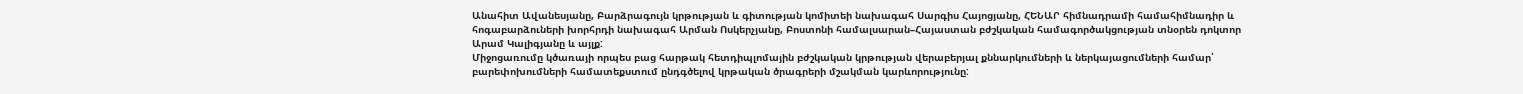Անահիտ Ավանեսյանը, Բարձրագույն կրթության և գիտության կոմիտեի նախագահ Սարգիս Հայոցյանը, ՀԵՆԱՐ հիմնադրամի համահիմնադիր և հոգաբարձուների խորհրդի նախագահ Արման Ոսկերչյանը, Բոստոնի համալսարան–Հայաստան բժշկական համագործակցության տնօրեն դոկտոր Արամ Կալիգյանը և այլք:
Միջոցառումը կծառայի որպես բաց հարթակ հետդիպլոմային բժշկական կրթության վերաբերյալ քննարկումների և ներկայացումների համար՝ բարեփոխումների համատեքստում ընդգծելով կրթական ծրագրերի մշակման կարևորությունը: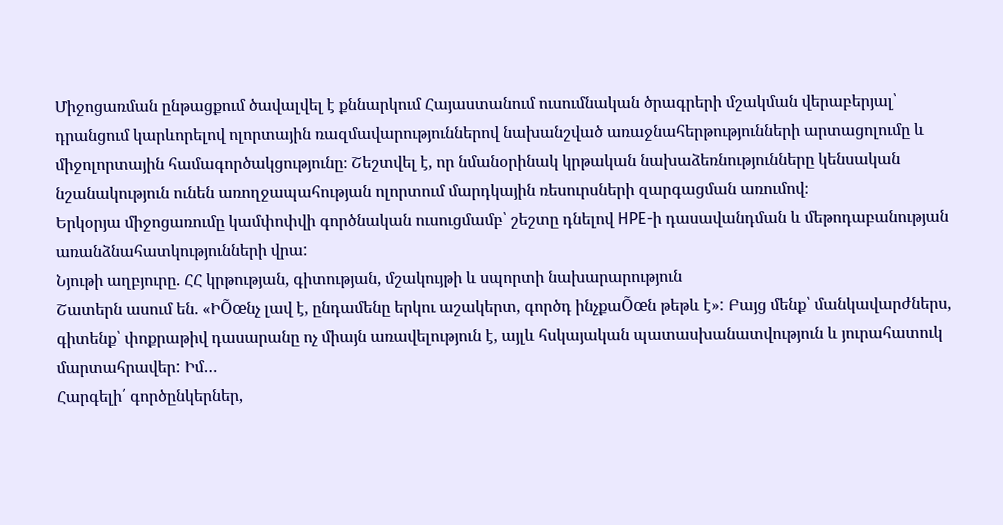Միջոցառման ընթացքում ծավալվել է քննարկում Հայաստանում ուսումնական ծրագրերի մշակման վերաբերյալ՝ դրանցում կարևորելով ոլորտային ռազմավարություններով նախանշված առաջնահերթությունների արտացոլումը և միջոլորտային համագործակցությունը։ Շեշտվել է, որ նմանօրինակ կրթական նախաձեռնությունները կենսական նշանակություն ունեն առողջապահության ոլորտում մարդկային ռեսուրսների զարգացման առումով։
Երկօրյա միջոցառումը կամփոփվի գործնական ուսուցմամբ՝ շեշտը դնելով HPE-ի դասավանդման և մեթոդաբանության առանձնահատկությունների վրա:
Նյութի աղբյուրը. ՀՀ կրթության, գիտության, մշակույթի և սպորտի նախարարություն
Շատերն ասում են. «ԻÕœնչ լավ է, ընդամենը երկու աշակերտ, գործդ ինչքաÕœն թեթև է»: Բայց մենք՝ մանկավարժներս, գիտենք՝ փոքրաթիվ դասարանը ոչ միայն առավելություն է, այլև հսկայական պատասխանատվություն և յուրահատուկ մարտահրավեր: Իմ…
Հարգելի՛ գործընկերներ,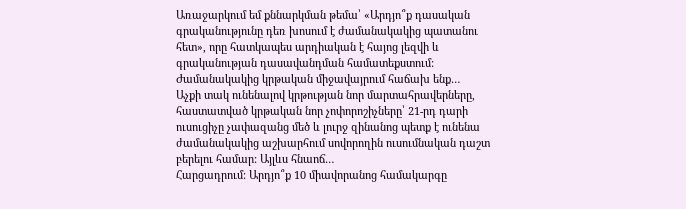Առաջարկում եմ քննարկման թեմա՝ «Արդյո՞ք դասական գրականությունը դեռ խոսում է ժամանակակից պատանու հետ», որը հատկապես արդիական է հայոց լեզվի և գրականության դասավանդման համատեքստում: Ժամանակակից կրթական միջավայրում հաճախ ենք…
Աչքի տակ ունենալով կրթության նոր մարտահրավերները, հաստատված կրթական նոր չոփորոշիչները՝ 21-րդ դարի ուսուցիչը չափազանց մեծ և լուրջ զինանոց պետք է ունենա ժամանակակից աշխարհում սովորողին ուսումնական դաշտ բերելու համար: Այլևս հնաոճ…
Հարցադրում: Արդյո՞ք 10 միավորանոց համակարգը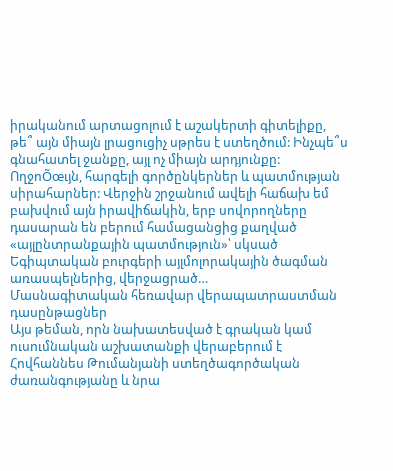իրականում արտացոլում է աշակերտի գիտելիքը, թե՞ այն միայն լրացուցիչ սթրես է ստեղծում: Ինչպե՞ս գնահատել ջանքը, այլ ոչ միայն արդյունքը:
ՈղջոÕœւյն, հարգելի գործընկերներ և պատմության սիրահարներ: Վերջին շրջանում ավելի հաճախ եմ բախվում այն իրավիճակին, երբ սովորողները դասարան են բերում համացանցից քաղված «այլընտրանքային պատմություն»՝ սկսած Եգիպտական բուրգերի այլմոլորակային ծագման առասպելներից, վերջացրած…
Մասնագիտական հեռավար վերապատրաստման դասընթացներ
Այս թեման, որն նախատեսված է գրական կամ ուսումնական աշխատանքի վերաբերում է Հովհաննես Թումանյանի ստեղծագործական ժառանգությանը և նրա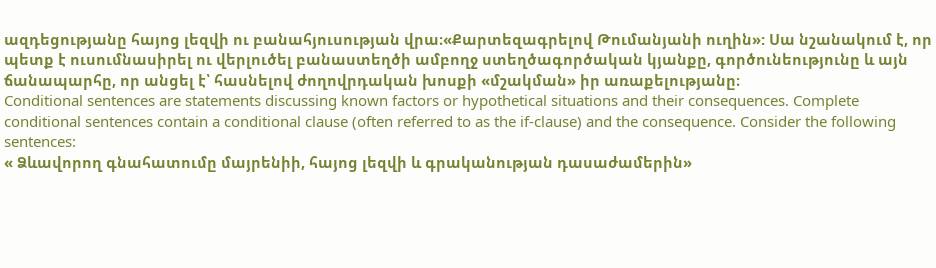ազդեցությանը հայոց լեզվի ու բանահյուսության վրա։«Քարտեզագրելով Թումանյանի ուղին»: Սա նշանակում է, որ պետք է ուսումնասիրել ու վերլուծել բանաստեղծի ամբողջ ստեղծագործական կյանքը, գործունեությունը և այն ճանապարհը, որ անցել է՝ հասնելով ժողովրդական խոսքի «մշակման» իր առաքելությանը։
Conditional sentences are statements discussing known factors or hypothetical situations and their consequences. Complete conditional sentences contain a conditional clause (often referred to as the if-clause) and the consequence. Consider the following sentences:
« Ձևավորող գնահատումը մայրենիի, հայոց լեզվի և գրականության դասաժամերին»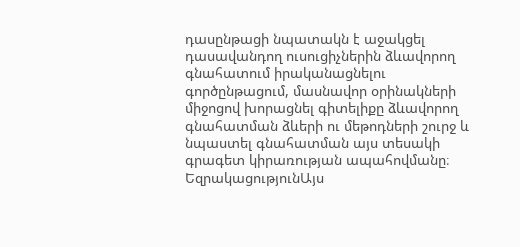դասընթացի նպատակն է աջակցել դասավանդող ուսուցիչներին ձևավորող գնահատում իրականացնելու գործընթացում, մասնավոր օրինակների միջոցով խորացնել գիտելիքը ձևավորող գնահատման ձևերի ու մեթոդների շուրջ և նպաստել գնահատման այս տեսակի գրագետ կիրառության ապահովմանը։
ԵզրակացությունԱյս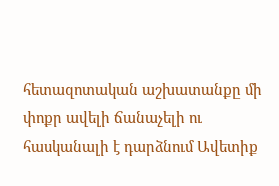հետազոտական աշխատանքը մի փոքր ավելի ճանաչելի ու հասկանալի է դարձնում Ավետիք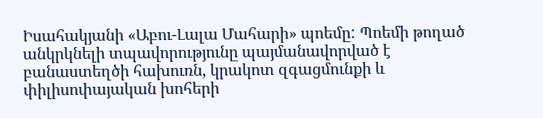Իսահակյանի «Աբու-Լալա Մահարի» պոեմը: Պոեմի թողած անկրկնելի տպավորությունը պայմանավորված է բանաստեղծի հախուռն, կրակոտ զգացմունքի և փիլիսոփայական խոհերի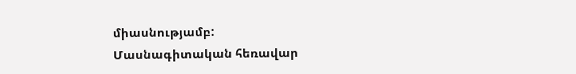միասնությամբ:
Մասնագիտական հեռավար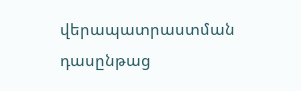վերապատրաստման դասընթաց